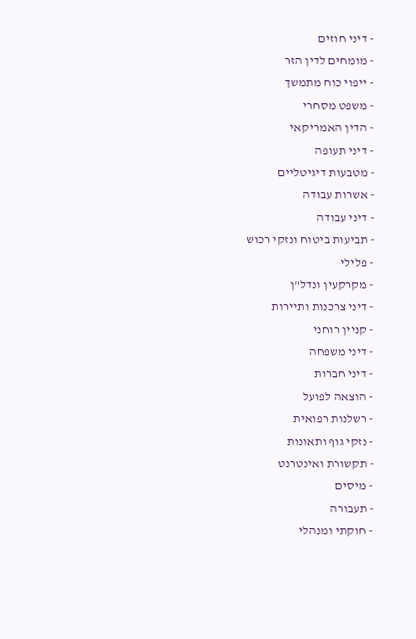- דיני חוזים
- מומחים לדין הזר
- ייפוי כוח מתמשך
- משפט מסחרי
- הדין האמריקאי
- דיני תעופה
- מטבעות דיגיטליים
- אשרות עבודה
- דיני עבודה
- תביעות ביטוח ונזקי רכוש
- פלילי
- מקרקעין ונדל"ן
- דיני צרכנות ותיירות
- קניין רוחני
- דיני משפחה
- דיני חברות
- הוצאה לפועל
- רשלנות רפואית
- נזקי גוף ותאונות
- תקשורת ואינטרנט
- מיסים
- תעבורה
- חוקתי ומנהלי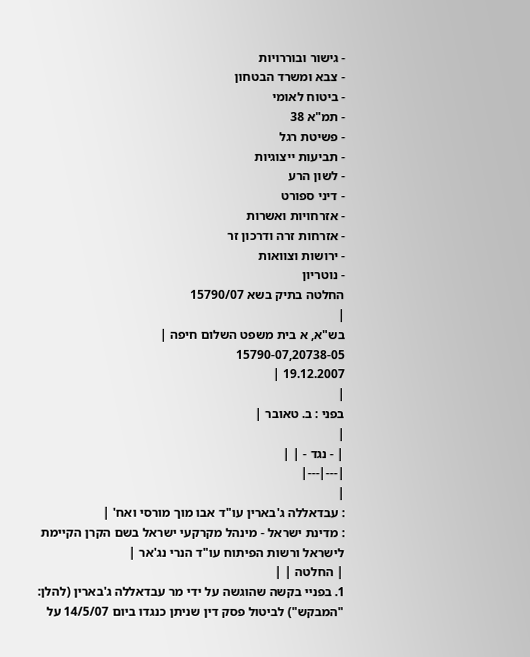- גישור ובוררויות
- צבא ומשרד הבטחון
- ביטוח לאומי
- תמ"א 38
- פשיטת רגל
- תביעות ייצוגיות
- לשון הרע
- דיני ספורט
- אזרחויות ואשרות
- אזרחות זרה ודרכון זר
- ירושות וצוואות
- נוטריון
החלטה בתיק בשא 15790/07
|
בש"א, א בית משפט השלום חיפה |
15790-07,20738-05
19.12.2007 |
|
בפני : ב. טאובר |
|
| - נגד - | |
|---|---|
|
: עבדאללה ג'בארין עו"ד אבו מוך מורסי ואח' |
: מדינת ישראל - מינהל מקרקעי ישראל בשם הקרן הקיימת לישראל ורשות הפיתוח עו"ד הנרי נג'אר |
| החלטה | |
1. בפניי בקשה שהוגשה על ידי מר עבדאללה ג'בארין (להלן: "המבקש") לביטול פסק דין שניתן כנגדו ביום 14/5/07 על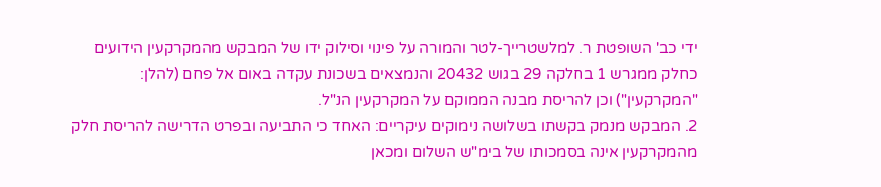ידי כב' השופטת ר. למלשטרייך-לטר והמורה על פינוי וסילוק ידו של המבקש מהמקרקעין הידועים כחלק ממגרש 1 בחלקה 29 בגוש 20432 והנמצאים בשכונת עקדה באום אל פחם (להלן: "המקרקעין") וכן להריסת מבנה הממוקם על המקרקעין הנ"ל.
2. המבקש מנמק בקשתו בשלושה נימוקים עיקריים: האחד כי התביעה ובפרט הדרישה להריסת חלק מהמקרקעין אינה בסמכותו של בימ"ש השלום ומכאן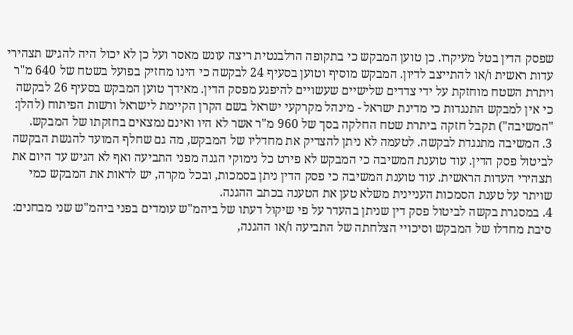שפסק הדין בטל מעיקרו. כן טוען המבקש כי בתקופה הרלבנטית ריצה עונש מאסר ועל כן לא יכול היה להגיש תצהירי עדות ראשית ו/או להתייצב לדיון. המבקש מוסיף וטוען בסעיף 24 לבקשה כי הינו מחזיק בפועל בשטח של 640 מ"ר ויתרת השטח מוחזקת על ידי צדדים שלישיים שעשויים להיפגע מפסק הדין. מאידך טוען המבקש בסעיף 26 לבקשה כי אין למבקש התנגדות כי מדינת ישראל - מינהל מקרקעי ישראל בשם הקרן הקיימת לישראל ורשות הפיתוח (להלן: "המשיבה") תקבל חזקה ביתרת שטח החלקה בסך של 960 מ"ר אשר לא היו ואינם נמצאים בחזקתו של המבקש.
3. המשיבה מתנגדת לבקשה. לטעמה לא ניתן להצדיק את מחדליו של המבקש, מה גם שחלף המועד להגשת הבקשה לביטול פסק הדין. עוד טוענת המשיבה כי המבקש לא פירט כל נימוקי הגנה מפני התביעה ואף לא הגיש עד היום את תצהירי העדות הראשית. עוד טוענת המשיבה כי פסק הדין ניתן בסמכות, ובכל מקרה, יש לראות את המבקש כמי שויתר על טענת הסמכות העניינית משלא טען את הטענה בכתב ההגנה.
4. במסגרת בקשה לביטול פסק דין שניתן בהעדר על פי שיקול דעתו של ביהמ"ש עומדים בפני ביהמ"ש שני מבחנים: סיבת מחדלו של המבקש וסיכויי הצלחתה של התביעה ו/או ההגנה,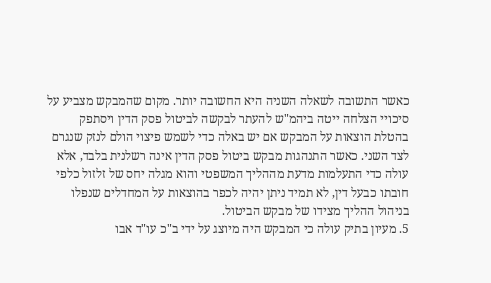כאשר התשובה לשאלה השניה היא החשובה יותר. מקום שהמבקש מצביע על סיכויי הצלחה ייטה ביהמ"ש להעתר לבקשה לביטול פסק הדין ויסתפק בהטלת הוצאות על המבקש אם יש באלה כדי לשמש פיצוי הולם לנזק שנגרם לצד השני. כאשר התנהגות מבקש ביטול פסק הדין אינה רשלנית בלבד, אלא עולה כדי התעלמות מדעת מההליך המשפטי והוא מגלה יחס של זלזול כלפי חובתו כבעל דין, לא תמיד ניתן יהיה לכפר בהוצאות על המחדלים שנפלו בניהול ההליך מצידו של מבקש הביטול.
5. מעיון בתיק עולה כי המבקש היה מיוצג על ידי ב"כ עו"ד אבו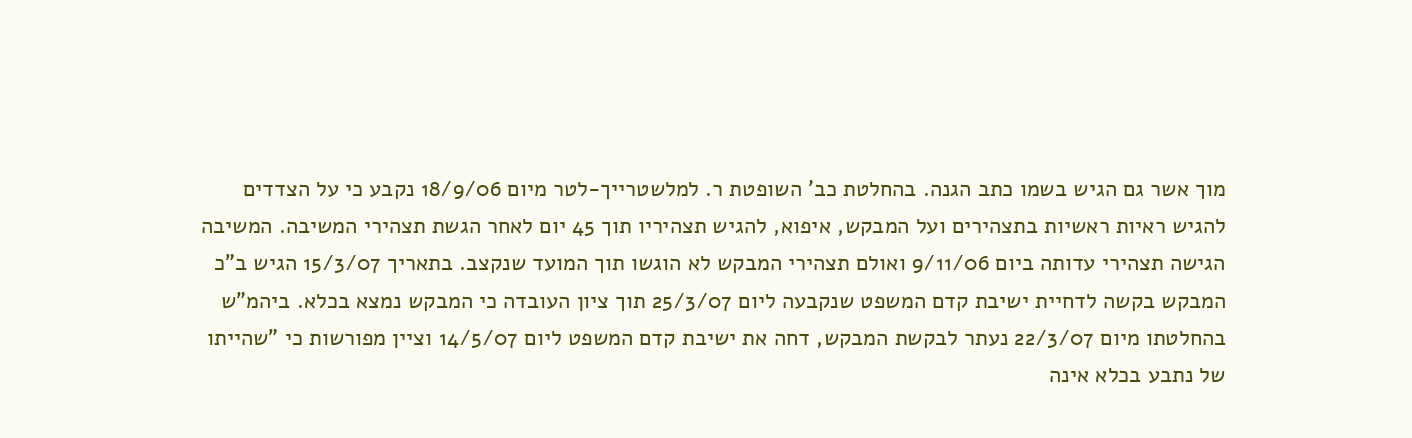מוך אשר גם הגיש בשמו כתב הגנה. בהחלטת כב' השופטת ר. למלשטרייך-לטר מיום 18/9/06 נקבע כי על הצדדים להגיש ראיות ראשיות בתצהירים ועל המבקש, איפוא, להגיש תצהיריו תוך 45 יום לאחר הגשת תצהירי המשיבה. המשיבה הגישה תצהירי עדותה ביום 9/11/06 ואולם תצהירי המבקש לא הוגשו תוך המועד שנקצב. בתאריך 15/3/07 הגיש ב"כ המבקש בקשה לדחיית ישיבת קדם המשפט שנקבעה ליום 25/3/07 תוך ציון העובדה כי המבקש נמצא בכלא. ביהמ"ש בהחלטתו מיום 22/3/07 נעתר לבקשת המבקש, דחה את ישיבת קדם המשפט ליום 14/5/07 וציין מפורשות כי "שהייתו של נתבע בכלא אינה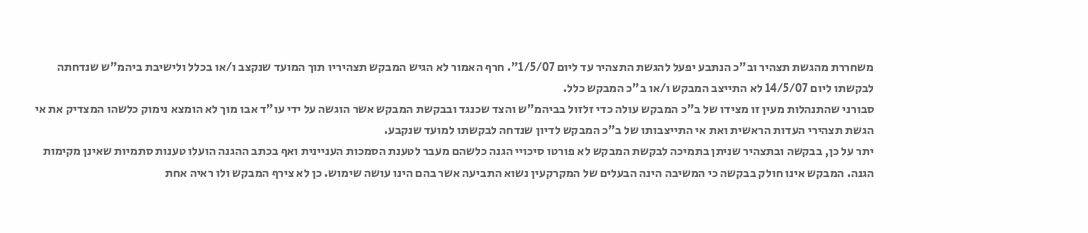משחררת מהגשת תצהיר וב"כ הנתבע יפעל להגשת התצהיר עד ליום 1/5/07". חרף האמור לא הגיש המבקש תצהיריו תוך המועד שנקצב ו/או בכלל ולישיבת ביהמ"ש שנדחתה לבקשתו ליום 14/5/07 לא התייצב המבקש ו/או ב"כ המבקש כלל.
סבורני שהתנהלות מעין זו מצידו של ב"כ המבקש עולה כדי זלזול בביהמ"ש והצד שכנגד ובבקשת המבקש אשר הוגשה על ידי עו"ד אבו מוך לא הומצא נימוק כלשהו המצדיק את אי הגשת תצהירי העדות הראשית ואת אי התייצבותו של ב"כ המבקש לדיון שנדחה לבקשתו למועד שנקבע.
יתר על כן, בבקשה ובתצהיר שניתן בתמיכה לבקשת המבקש לא פורטו סיכויי הגנה כלשהם מעבר לטענת הסמכות העניינית ואף בכתב ההגנה הועלו טענות סתמיות שאינן מקימות הגנה. המבקש אינו חולק בבקשה כי המשיבה הינה הבעלים של המקרקעין נשוא התביעה אשר בהם הינו עושה שימוש. כן לא צירף המבקש ולו ראיה אחת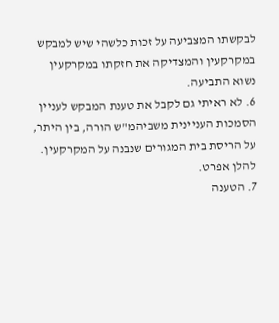לבקשתו המצביעה על זכות כלשהי שיש למבקש במקרקעין והמצדיקה את חזקתו במקרקעין נשוא התביעה.
6. לא ראיתי גם לקבל את טענת המבקש לעניין הסמכות העניינית משביהמ"ש הורה, בין היתר, על הריסת בית המגורים שנבנה על המקרקעין. להלן אפרט.
7. הטענה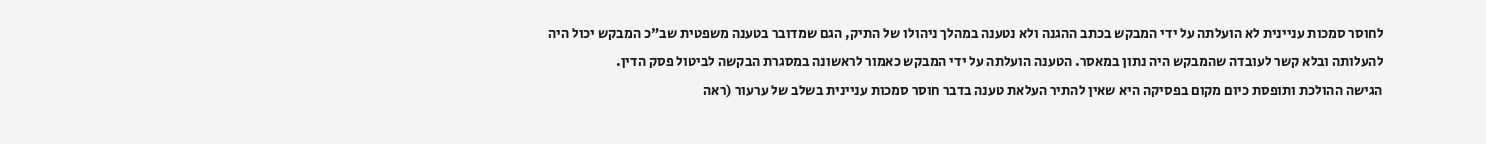לחוסר סמכות עניינית לא הועלתה על ידי המבקש בכתב ההגנה ולא נטענה במהלך ניהולו של התיק, הגם שמדובר בטענה משפטית שב"כ המבקש יכול היה להעלותה ובלא קשר לעובדה שהמבקש היה נתון במאסר. הטענה הועלתה על ידי המבקש כאמור לראשונה במסגרת הבקשה לביטול פסק הדין.
הגישה ההולכת ותופסת כיום מקום בפסיקה היא שאין להתיר העלאת טענה בדבר חוסר סמכות עניינית בשלב של ערעור (ראה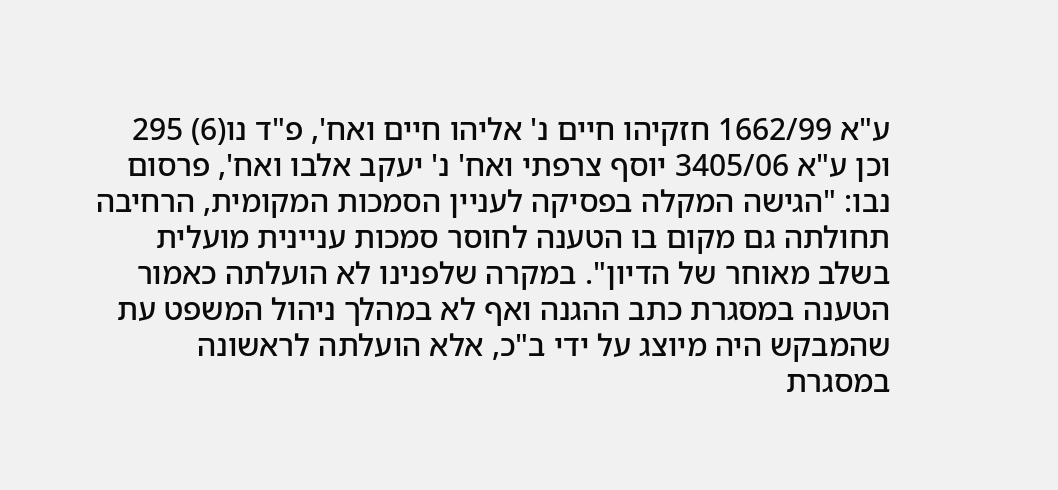ע"א 1662/99 חזקיהו חיים נ' אליהו חיים ואח', פ"ד נו(6) 295 וכן ע"א 3405/06 יוסף צרפתי ואח' נ' יעקב אלבו ואח', פרסום נבו: "הגישה המקלה בפסיקה לעניין הסמכות המקומית, הרחיבה תחולתה גם מקום בו הטענה לחוסר סמכות עניינית מועלית בשלב מאוחר של הדיון". במקרה שלפנינו לא הועלתה כאמור הטענה במסגרת כתב ההגנה ואף לא במהלך ניהול המשפט עת שהמבקש היה מיוצג על ידי ב"כ, אלא הועלתה לראשונה במסגרת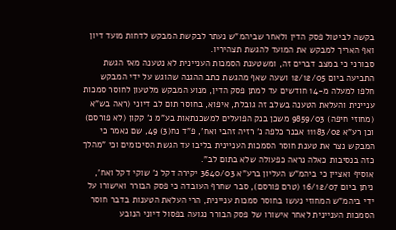בקשה לביטול פסק הדין ולאחר שביהמ"ש נעתר לבקשת המבקש לדחות מועד דיון ואף האריך למבקש את המועד להגשת תצהיריו.
סבורני כי במצב דברים זה, ומשטענת הסמכות העניינית לא נטענה מאז הגשת התביעה ביום 12/12/05 ושעה שאף מהגשת כתב ההגנה שהוגש על ידי המבקש חלפו למעלה מ-14 חודשים עד למתן פסק הדין, מנוע המבקש מלטעון לחוסר סמכות עניינית והעלאת הטענה בשלב זה גובלת, איפוא, בחוסר תום לב דיוני (ראה בש"א (מחוזי חיפה) 9859/03 משכן בנק הפועלים למשכנתאות בע"מ נ' קקון (לא פורסם) וכן רע"א 11183/02 אבנר כלפה נ' רזיה זהבי ואח', פ"ד נח(3) 49, שם נאמר כי המבקש נצר את טענת חוסר הסמכות העניינית בליבו עד הגשת הסיכומים וכי "מהלך כזה בנסיבות כאלה נראה כפעולה שלא בתום לב".
אוסיף ואציין כי ביהמ"ש העליון ברע"א 3640/03 יקירה דקל נ' שוקי דקל ואח', ניתן ביום 16/12/07 (טרם פורסם), סבר שחרף העובדה כי פסק הבורר ואישורו על ידי ביהמ"ש המחוזי נעשו בחוסר סמכות עניינית, הרי העלאת הטענות בדבר חוסר הסמכות העניינית לאחר אישורו של פסק הבורר נגועה בפסול דיוני הנובע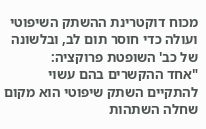מכוח דוקטרינת ההשתק השיפוטי ועולה כדי חוסר תום לב, ובלשונה של כב' השופטת פרוקציה:
"אחד ההקשרים בהם עשוי להתקיים השתק שיפוטי הוא מקום שחלה השתהות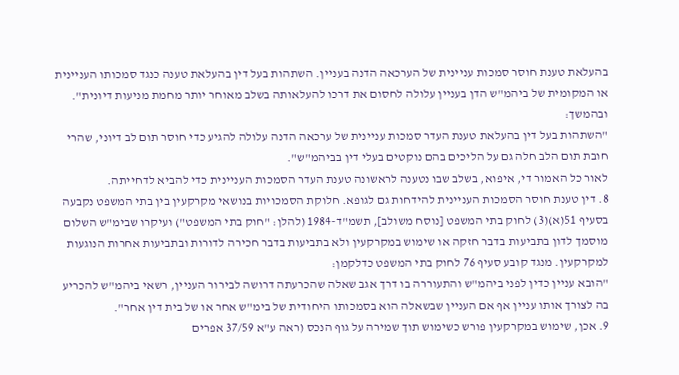בהעלאת טענת חוסר סמכות עניינית של הערכאה הדנה בעניין. השתהות בעל דין בהעלאת טענה כנגד סמכותו העניינית או המקומית של ביהמ"ש הדן בעניין עלולה לחסום את דרכו להעלאותה בשלב מאוחר יותר מחמת מניעות דיונית".
ובהמשך:
"השתהות בעל דין בהעלאת טענת העדר סמכות עניינית של ערכאה הדנה עלולה להגיע כדי חוסר תום לב דיוני, שהרי חובת תום הלב חלה גם על הליכים בהם נוקטים בעלי דין בביהמ"ש".
לאור כל האמור די, איפוא, בשלב שבו נטענה לראשונה טענת העדר הסמכות העניינית כדי להביא לדחייתה.
8. דין טענת חוסר הסמכות העניינית להידחות גם לגופא. חלוקת הסמכויות בנושאי מקרקעין בין בתי המשפט נקבעה בסעיף 51(א)(3) לחוק בתי המשפט [נוסח משולב], תשמ"ד-1984 (להלן: "חוק בתי המשפט") ועיקרו שבימ"ש השלום מוסמך לדון בתביעות בדבר חזקה או שימוש במקרקעין ולא בתביעות בדבר חכירה לדורות ובתביעות אחרות הנוגעות למקרקעין. מנגד קובע סעיף 76 לחוק בתי המשפט כדלקמן:
"הובא עניין כדין לפני ביהמ"ש והתעוררה בו דרך אגב שאלה שהכרעתה דרושה לבירור העניין, רשאי ביהמ"ש להכריע בה לצורך אותו עניין אף אם העניין שבשאלה הוא בסמכותו היחודית של בימ"ש אחר או של בית דין אחר".
9. אכן, שימוש במקרקעין פורש כשימוש תוך שמירה על גוף הנכס (ראה ע"א 37/59 אפרים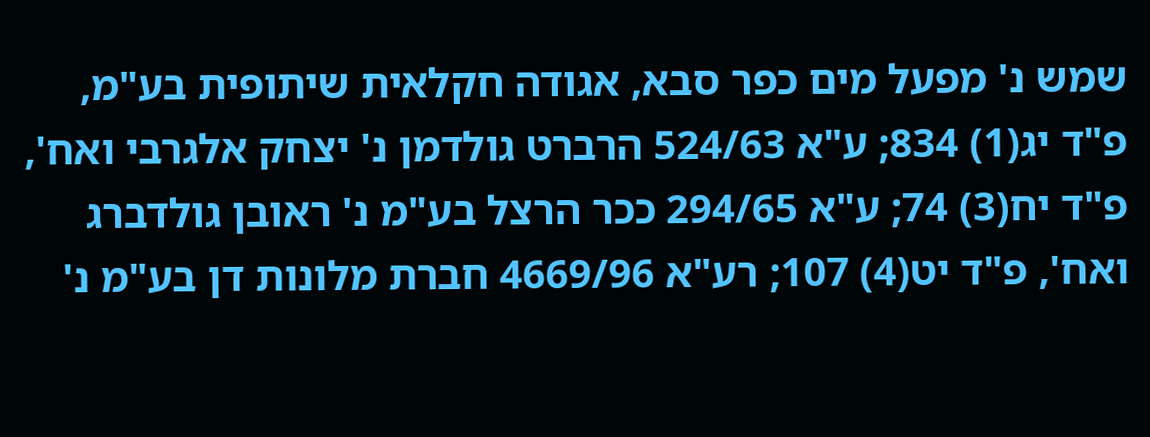שמש נ' מפעל מים כפר סבא, אגודה חקלאית שיתופית בע"מ, פ"ד יג(1) 834; ע"א 524/63 הרברט גולדמן נ' יצחק אלגרבי ואח', פ"ד יח(3) 74; ע"א 294/65 ככר הרצל בע"מ נ' ראובן גולדברג ואח', פ"ד יט(4) 107; רע"א 4669/96 חברת מלונות דן בע"מ נ'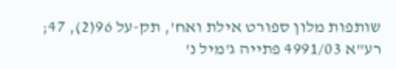שותפות מלון ספורט אילת ואח', תק-על 96(2), 47; רע"א 4991/03 פתייה ג'מיל נ'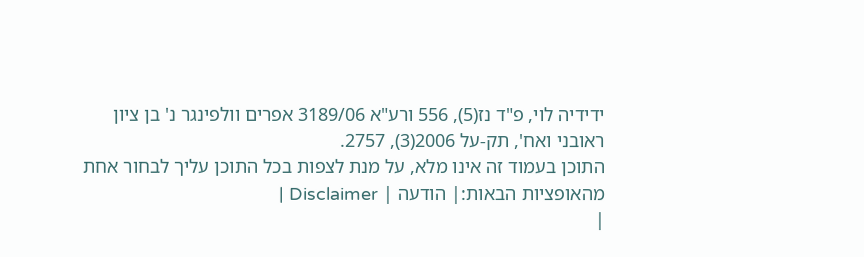ידידיה לוי, פ"ד נז(5), 556 ורע"א 3189/06 אפרים וולפינגר נ' בן ציון ראובני ואח', תק-על 2006(3), 2757.
התוכן בעמוד זה אינו מלא, על מנת לצפות בכל התוכן עליך לבחור אחת מהאופציות הבאות:| הודעה | Disclaimer |
|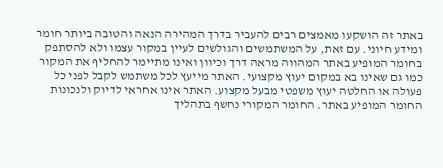באתר זה הושקעו מאמצים רבים להעביר בדרך המהירה הנאה והטובה ביותר חומר ומידע חיוני. עם זאת, על המשתמשים והגולשים לעיין במקור עצמו ולא להסתפק בחומר המופיע באתר המהווה מראה דרך וכיוון ואינו מתיימר להחליף את המקור כמו גם שאינו בא במקום יעוץ מקצועי. האתר מייעץ לכל משתמש לקבל לפני כל פעולה או החלטה יעוץ משפטי מבעל מקצוע. האתר אינו אחראי לדיוק ולנכונות החומר המופיע באתר. החומר המקורי נחשף בתהליך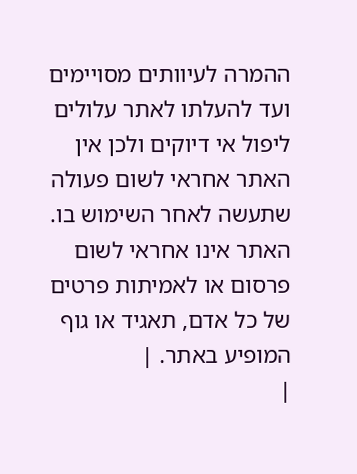ההמרה לעיוותים מסויימים ועד להעלתו לאתר עלולים ליפול אי דיוקים ולכן אין האתר אחראי לשום פעולה שתעשה לאחר השימוש בו. האתר אינו אחראי לשום פרסום או לאמיתות פרטים של כל אדם, תאגיד או גוף המופיע באתר. |
|